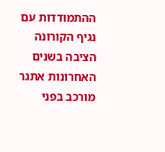ההתמודדות עם נגיף הקורונה הציבה בשנים האחרונות אתגר מורכב בפני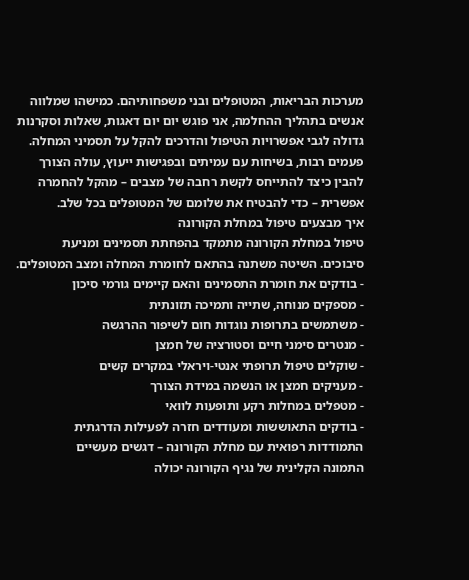מערכות הבריאות, המטופלים ובני משפחותיהם. כמישהו שמלווה אנשים בתהליך ההחלמה, אני פוגש יום יום דאגות, שאלות וסקרנות גדולה לגבי אפשרויות הטיפול והדרכים להקל על תסמיני המחלה. פעמים רבות, בשיחות עם עמיתים ובפגישות ייעוץ, עולה הצורך להבין כיצד להתייחס לקשת רחבה של מצבים – מהקל להחמרה אפשרית – כדי להבטיח את שלומם של המטופלים בכל שלב.
איך מבצעים טיפול במחלת הקורונה
טיפול במחלת הקורונה מתמקד בהפחתת תסמינים ומניעת סיבוכים. השיטה משתנה בהתאם לחומרת המחלה ומצב המטופלים.
- בודקים את חומרת התסמינים והאם קיימים גורמי סיכון
- מספקים מנוחה, שתייה ותמיכה תזונתית
- משתמשים בתרופות נוגדות חום לשיפור ההרגשה
- מנטרים סימני חיים וסטורציה של חמצן
- שוקלים טיפול תרופתי אנטי-ויראלי במקרים קשים
- מעניקים חמצן או הנשמה במידת הצורך
- מטפלים במחלות רקע ותופעות לוואי
- בודקים התאוששות ומעודדים חזרה לפעילות הדרגתית
התמודדות רפואית עם מחלת הקורונה – דגשים מעשיים
התמונה הקלינית של נגיף הקורונה יכולה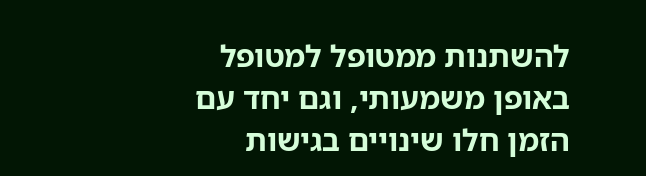להשתנות ממטופל למטופל באופן משמעותי, וגם יחד עם הזמן חלו שינויים בגישות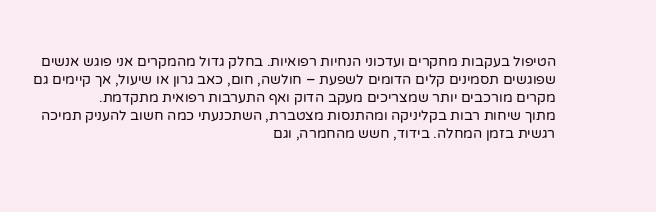הטיפול בעקבות מחקרים ועדכוני הנחיות רפואיות. בחלק גדול מהמקרים אני פוגש אנשים שפוגשים תסמינים קלים הדומים לשפעת – חולשה, חום, כאב גרון או שיעול, אך קיימים גם מקרים מורכבים יותר שמצריכים מעקב הדוק ואף התערבות רפואית מתקדמת.
מתוך שיחות רבות בקליניקה ומהתנסות מצטברת, השתכנעתי כמה חשוב להעניק תמיכה רגשית בזמן המחלה. בידוד, חשש מהחמרה, וגם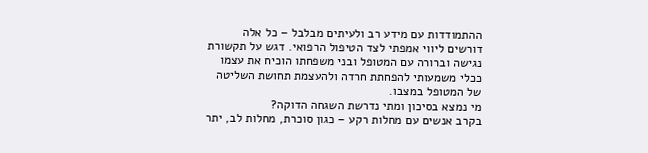ההתמודדות עם מידע רב ולעיתים מבלבל – כל אלה דורשים ליווי אמפתי לצד הטיפול הרפואי. דגש על תקשורת נגישה וברורה עם המטופל ובני משפחתו הוכיח את עצמו ככלי משמעותי להפחתת חרדה ולהעצמת תחושת השליטה של המטופל במצבו.
מי נמצא בסיכון ומתי נדרשת השגחה הדוקה?
בקרב אנשים עם מחלות רקע – כגון סוכרת, מחלות לב, יתר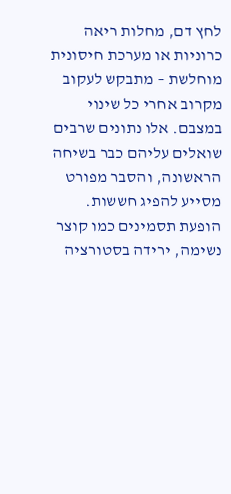לחץ דם, מחלות ריאה כרוניות או מערכת חיסונית מוחלשת – מתבקש לעקוב מקרוב אחרי כל שינוי במצבם. אלו נתונים שרבים שואלים עליהם כבר בשיחה הראשונה, והסבר מפורט מסייע להפיג חששות.
הופעת תסמינים כמו קוצר נשימה, ירידה בסטורציה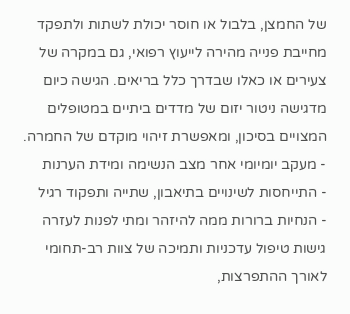של החמצן, בלבול או חוסר יכולת לשתות ולתפקד מחייבת פנייה מהירה לייעוץ רפואי, גם במקרה של צעירים או כאלו שבדרך כלל בריאים. הגישה כיום מדגישה ניטור יזום של מדדים ביתיים במטופלים המצויים בסיכון, ומאפשרת זיהוי מוקדם של החמרה.
- מעקב יומיומי אחר מצב הנשימה ומידת הערנות
- התייחסות לשינויים בתיאבון, שתייה ותפקוד רגיל
- הנחיות ברורות ממה להיזהר ומתי לפנות לעזרה
גישות טיפול עדכניות ותמיכה של צוות רב-תחומי
לאורך ההתפרצות,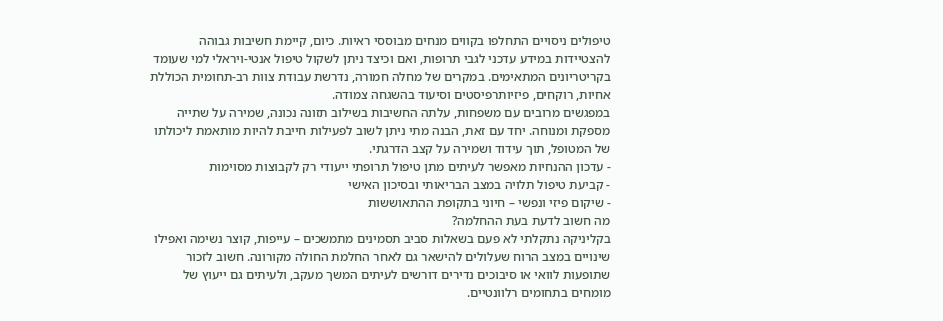טיפולים ניסויים התחלפו בקווים מנחים מבוססי ראיות. כיום, קיימת חשיבות גבוהה להצטיידות במידע עדכני לגבי תרופות, ואם וכיצד ניתן לשקול טיפול אנטי-ויראלי למי שעומד בקריטריונים המתאימים. במקרים של מחלה חמורה, נדרשת עבודת צוות רב-תחומית הכוללת אחיות, רוקחים, פיזיותרפיסטים וסיעוד בהשגחה צמודה.
במפגשים מרובים עם משפחות, עלתה החשיבות בשילוב תזונה נכונה, שמירה על שתייה מספקת ומנוחה. יחד עם זאת, הבנה מתי ניתן לשוב לפעילות חייבת להיות מותאמת ליכולתו של המטופל, תוך עידוד ושמירה על קצב הדרגתי.
- עדכון ההנחיות מאפשר לעיתים מתן טיפול תרופתי ייעודי רק לקבוצות מסוימות
- קביעת טיפול תלויה במצב הבריאותי ובסיכון האישי
- שיקום פיזי ונפשי – חיוני בתקופת ההתאוששות
מה חשוב לדעת בעת ההחלמה?
בקליניקה נתקלתי לא פעם בשאלות סביב תסמינים מתמשכים – עייפות, קוצר נשימה ואפילו שינויים במצב הרוח שעלולים להישאר גם לאחר החלמת החולה מקורונה. חשוב לזכור שתופעות לוואי או סיבוכים נדירים דורשים לעיתים המשך מעקב, ולעיתים גם ייעוץ של מומחים בתחומים רלוונטיים.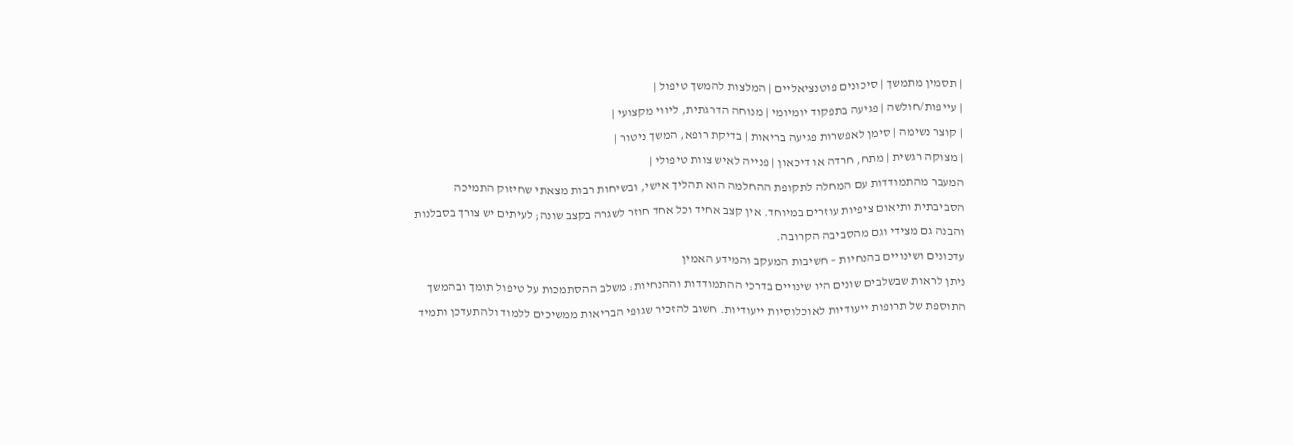| תסמין מתמשך | סיכונים פוטנציאליים | המלצות להמשך טיפול |
| עייפות/חולשה | פגיעה בתפקוד יומיומי | מנוחה הדרגתית, ליווי מקצועי |
| קוצר נשימה | סימן לאפשרות פגיעה בריאות | בדיקת רופא, המשך ניטור |
| מצוקה רגשית | מתח, חרדה או דיכאון | פנייה לאיש צוות טיפולי |
המעבר מהתמודדות עם המחלה לתקופת ההחלמה הוא תהליך אישי, ובשיחות רבות מצאתי שחיזוק התמיכה הסביבתית ותיאום ציפיות עוזרים במיוחד. אין קצב אחיד וכל אחד חוזר לשגרה בקצב שונה; לעיתים יש צורך בסבלנות והבנה גם מצידי וגם מהסביבה הקרובה.
עדכונים ושינויים בהנחיות – חשיבות המעקב והמידע האמין
ניתן לראות שבשלבים שונים היו שינויים בדרכי ההתמודדות וההנחיות: משלב ההסתמכות על טיפול תומך ובהמשך התוספת של תרופות ייעודיות לאוכלוסיות ייעודיות. חשוב להזכיר שגופי הבריאות ממשיכים ללמוד ולהתעדכן ותמיד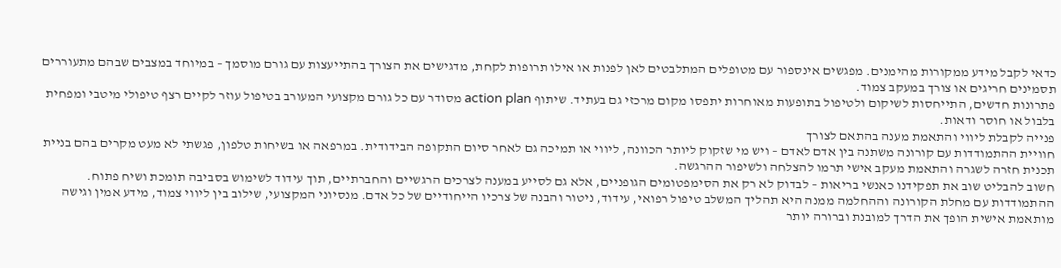כדאי לקבל מידע ממקורות מהימנים. מפגשים אינספור עם מטופלים המתלבטים לאן לפנות או אילו תרופות לקחת, מדגישים את הצורך בהתייעצות עם גורם מוסמך – במיוחד במצבים שבהם מתעוררים תסמינים חריגים או צורך במעקב צמוד.
פתרונות חדשים, התייחסות לשיקום ולטיפול בתופעות מאוחרות יתפסו מקום מרכזי גם בעתיד. שיתוף action plan מסודר עם כל גורם מקצועי המעורב בטיפול עוזר לקיים רצף טיפולי מיטבי ומפחית בלבול או חוסר ודאות.
פנייה לקבלת ליווי והתאמת מענה בהתאם לצורך
חוויית ההתמודדות עם קורונה משתנה בין אדם לאדם – ויש מי שזקוק ליותר הכוונה, ליווי או תמיכה גם לאחר סיום התקופה הבידודית. במרפאה או בשיחות טלפון, פגשתי לא מעט מקרים בהם בניית תכנית חזרה לשגרה והתאמת מעקב אישי תרמו להצלחה ולשיפור ההרגשה.
חשוב להבליט שוב את תפקידנו כאנשי בריאות – לבדוק לא רק את הסימפטומים הגופניים, אלא גם לסייע במענה לצרכים הרגשיים והחברתיים, תוך עידוד לשימוש בסביבה תומכת ושיח פתוח.
ההתמודדות עם מחלת הקורונה וההחלמה ממנה היא תהליך המשלב טיפול רפואי, עידוד, ניטור והבנה של צרכיו הייחודיים של כל אדם. מנסיוני המקצועי, שילוב בין ליווי צמוד, מידע אמין וגישה מותאמת אישית הופך את הדרך למובנת וברורה יותר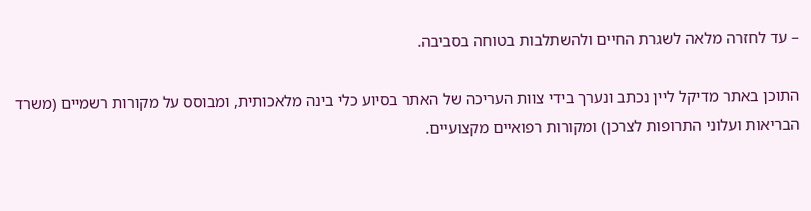– עד לחזרה מלאה לשגרת החיים ולהשתלבות בטוחה בסביבה.

התוכן באתר מדיקל ליין נכתב ונערך בידי צוות העריכה של האתר בסיוע כלי בינה מלאכותית, ומבוסס על מקורות רשמיים (משרד הבריאות ועלוני התרופות לצרכן) ומקורות רפואיים מקצועיים.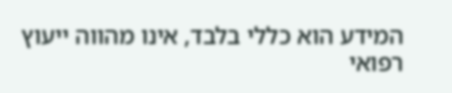המידע הוא כללי בלבד, אינו מהווה ייעוץ רפואי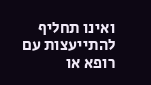ואינו תחליף להתייעצות עם רופא או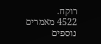רוקח.
4522 מאמרים נוספים